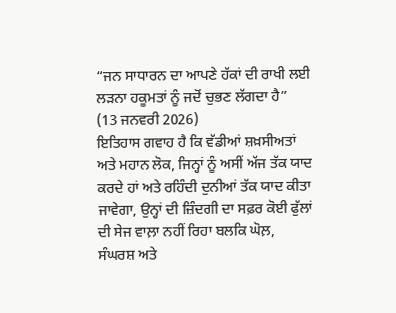“ਜਨ ਸਾਧਾਰਨ ਦਾ ਆਪਣੇ ਹੱਕਾਂ ਦੀ ਰਾਖੀ ਲਈ ਲੜਨਾ ਹਕੂਮਤਾਂ ਨੂੰ ਜਦੋਂ ਚੁਭਣ ਲੱਗਦਾ ਹੈ”
(13 ਜਨਵਰੀ 2026)
ਇਤਿਹਾਸ ਗਵਾਹ ਹੈ ਕਿ ਵੱਡੀਆਂ ਸ਼ਖ਼ਸੀਅਤਾਂ ਅਤੇ ਮਹਾਨ ਲੋਕ, ਜਿਨ੍ਹਾਂ ਨੂੰ ਅਸੀਂ ਅੱਜ ਤੱਕ ਯਾਦ ਕਰਦੇ ਹਾਂ ਅਤੇ ਰਹਿੰਦੀ ਦੁਨੀਆਂ ਤੱਕ ਯਾਦ ਕੀਤਾ ਜਾਵੇਗਾ, ਉਨ੍ਹਾਂ ਦੀ ਜ਼ਿੰਦਗੀ ਦਾ ਸਫ਼ਰ ਕੋਈ ਫੁੱਲਾਂ ਦੀ ਸੇਜ ਵਾਲ਼ਾ ਨਹੀਂ ਰਿਹਾ ਬਲਕਿ ਘੋਲ਼, ਸੰਘਰਸ਼ ਅਤੇ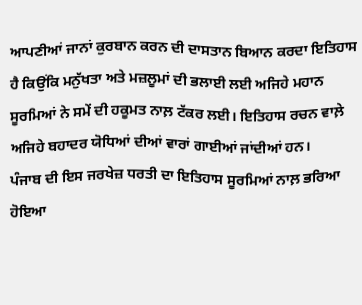ਆਪਣੀਆਂ ਜਾਨਾਂ ਕੁਰਬਾਨ ਕਰਨ ਦੀ ਦਾਸਤਾਨ ਬਿਆਨ ਕਰਦਾ ਇਤਿਹਾਸ ਹੈ ਕਿਉਂਕਿ ਮਨੁੱਖਤਾ ਅਤੇ ਮਜ਼ਲੂਮਾਂ ਦੀ ਭਲਾਈ ਲਈ ਅਜਿਹੇ ਮਹਾਨ ਸੂਰਮਿਆਂ ਨੇ ਸਮੇਂ ਦੀ ਹਕੂਮਤ ਨਾਲ਼ ਟੱਕਰ ਲਈ। ਇਤਿਹਾਸ ਰਚਨ ਵਾਲ਼ੇ ਅਜਿਹੇ ਬਹਾਦਰ ਯੋਧਿਆਂ ਦੀਆਂ ਵਾਰਾਂ ਗਾਈਆਂ ਜਾਂਦੀਆਂ ਹਨ।
ਪੰਜਾਬ ਦੀ ਇਸ ਜਰਖੇਜ਼ ਧਰਤੀ ਦਾ ਇਤਿਹਾਸ ਸੂਰਮਿਆਂ ਨਾਲ਼ ਭਰਿਆ ਹੋਇਆ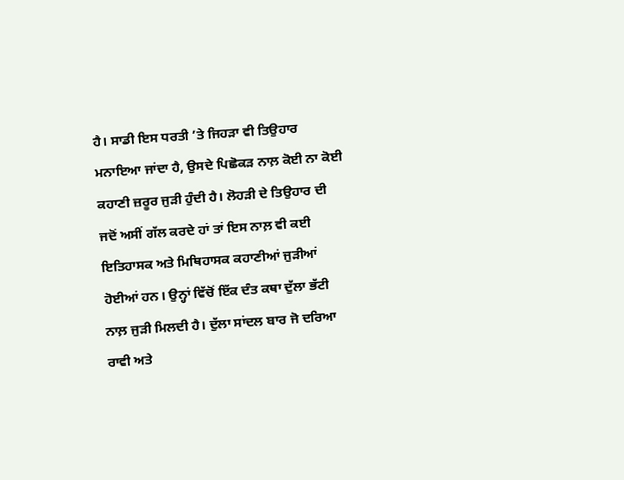ਹੈ। ਸਾਡੀ ਇਸ ਧਰਤੀ ’ਤੇ ਜਿਹੜਾ ਵੀ ਤਿਉਹਾਰ ਮਨਾਇਆ ਜਾਂਦਾ ਹੈ, ਉਸਦੇ ਪਿਛੋਕੜ ਨਾਲ਼ ਕੋਈ ਨਾ ਕੋਈ ਕਹਾਣੀ ਜ਼ਰੂਰ ਜੁੜੀ ਹੁੰਦੀ ਹੈ। ਲੋਹੜੀ ਦੇ ਤਿਉਹਾਰ ਦੀ ਜਦੋਂ ਅਸੀਂ ਗੱਲ ਕਰਦੇ ਹਾਂ ਤਾਂ ਇਸ ਨਾਲ਼ ਵੀ ਕਈ ਇਤਿਹਾਸਕ ਅਤੇ ਮਿਥਿਹਾਸਕ ਕਹਾਣੀਆਂ ਜੁੜੀਆਂ ਹੋਈਆਂ ਹਨ। ਉਨ੍ਹਾਂ ਵਿੱਚੋਂ ਇੱਕ ਦੰਤ ਕਥਾ ਦੁੱਲਾ ਭੱਟੀ ਨਾਲ਼ ਜੁੜੀ ਮਿਲਦੀ ਹੈ। ਦੁੱਲਾ ਸਾਂਦਲ ਬਾਰ ਜੋ ਦਰਿਆ ਰਾਵੀ ਅਤੇ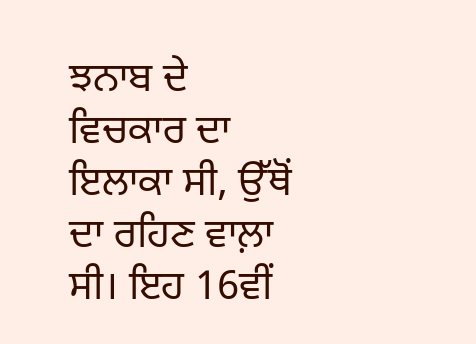ਝਨਾਬ ਦੇ ਵਿਚਕਾਰ ਦਾ ਇਲਾਕਾ ਸੀ, ਉੱਥੋਂ ਦਾ ਰਹਿਣ ਵਾਲ਼ਾ ਸੀ। ਇਹ 16ਵੀਂ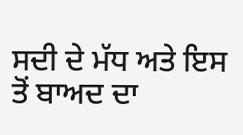ਸਦੀ ਦੇ ਮੱਧ ਅਤੇ ਇਸ ਤੋਂ ਬਾਅਦ ਦਾ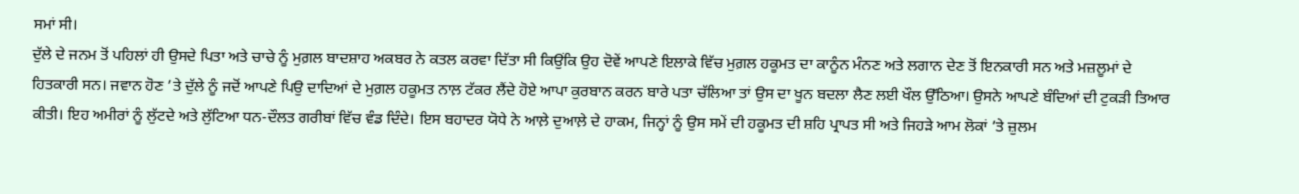ਸਮਾਂ ਸੀ।
ਦੁੱਲੇ ਦੇ ਜਨਮ ਤੋਂ ਪਹਿਲਾਂ ਹੀ ਉਸਦੇ ਪਿਤਾ ਅਤੇ ਚਾਚੇ ਨੂੰ ਮੁਗ਼ਲ ਬਾਦਸ਼ਾਹ ਅਕਬਰ ਨੇ ਕਤਲ ਕਰਵਾ ਦਿੱਤਾ ਸੀ ਕਿਉਂਕਿ ਉਹ ਦੋਵੇਂ ਆਪਣੇ ਇਲਾਕੇ ਵਿੱਚ ਮੁਗ਼ਲ ਹਕੂਮਤ ਦਾ ਕਾਨੂੰਨ ਮੰਨਣ ਅਤੇ ਲਗਾਨ ਦੇਣ ਤੋਂ ਇਨਕਾਰੀ ਸਨ ਅਤੇ ਮਜ਼ਲੂਮਾਂ ਦੇ ਹਿਤਕਾਰੀ ਸਨ। ਜਵਾਨ ਹੋਣ ’ਤੇ ਦੁੱਲੇ ਨੂੰ ਜਦੋਂ ਆਪਣੇ ਪਿਉ ਦਾਦਿਆਂ ਦੇ ਮੁਗ਼ਲ ਹਕੂਮਤ ਨਾਲ਼ ਟੱਕਰ ਲੈਂਦੇ ਹੋਏ ਆਪਾ ਕੁਰਬਾਨ ਕਰਨ ਬਾਰੇ ਪਤਾ ਚੱਲਿਆ ਤਾਂ ਉਸ ਦਾ ਖੂਨ ਬਦਲਾ ਲੈਣ ਲਈ ਖੌਲ ਉੱਠਿਆ। ਉਸਨੇ ਆਪਣੇ ਬੰਦਿਆਂ ਦੀ ਟੁਕੜੀ ਤਿਆਰ ਕੀਤੀ। ਇਹ ਅਮੀਰਾਂ ਨੂੰ ਲੁੱਟਦੇ ਅਤੇ ਲੁੱਟਿਆ ਧਨ-ਦੌਲਤ ਗਰੀਬਾਂ ਵਿੱਚ ਵੰਡ ਦਿੰਦੇ। ਇਸ ਬਹਾਦਰ ਯੋਧੇ ਨੇ ਆਲ਼ੇ ਦੁਆਲ਼ੇ ਦੇ ਹਾਕਮ, ਜਿਨ੍ਹਾਂ ਨੂੰ ਉਸ ਸਮੇਂ ਦੀ ਹਕੂਮਤ ਦੀ ਸ਼ਹਿ ਪ੍ਰਾਪਤ ਸੀ ਅਤੇ ਜਿਹੜੇ ਆਮ ਲੋਕਾਂ ’ਤੇ ਜ਼ੁਲਮ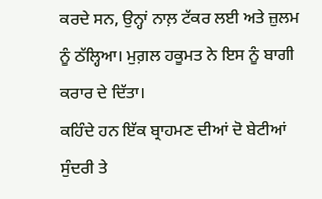ਕਰਦੇ ਸਨ, ਉਨ੍ਹਾਂ ਨਾਲ਼ ਟੱਕਰ ਲਈ ਅਤੇ ਜ਼ੁਲਮ ਨੂੰ ਠੱਲ੍ਹਿਆ। ਮੁਗ਼ਲ ਹਕੂਮਤ ਨੇ ਇਸ ਨੂੰ ਬਾਗੀ ਕਰਾਰ ਦੇ ਦਿੱਤਾ।
ਕਹਿੰਦੇ ਹਨ ਇੱਕ ਬ੍ਰਾਹਮਣ ਦੀਆਂ ਦੋ ਬੇਟੀਆਂ ਸੁੰਦਰੀ ਤੇ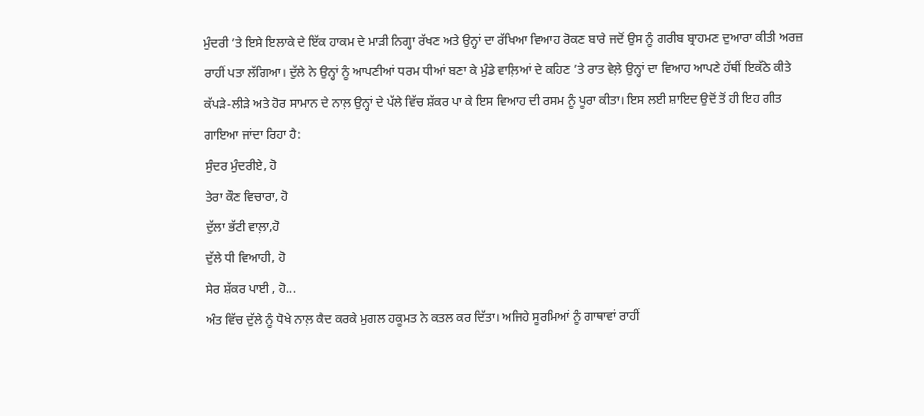ਮੁੰਦਰੀ ’ਤੇ ਇਸੇ ਇਲਾਕੇ ਦੇ ਇੱਕ ਹਾਕਮ ਦੇ ਮਾੜੀ ਨਿਗ੍ਹਾ ਰੱਖਣ ਅਤੇ ਉਨ੍ਹਾਂ ਦਾ ਰੱਖਿਆ ਵਿਆਹ ਰੋਕਣ ਬਾਰੇ ਜਦੋਂ ਉਸ ਨੂੰ ਗਰੀਬ ਬ੍ਰਾਹਮਣ ਦੁਆਰਾ ਕੀਤੀ ਅਰਜ਼ ਰਾਹੀਂ ਪਤਾ ਲੱਗਿਆ। ਦੁੱਲੇ ਨੇ ਉਨ੍ਹਾਂ ਨੂੰ ਆਪਣੀਆਂ ਧਰਮ ਧੀਆਂ ਬਣਾ ਕੇ ਮੁੰਡੇ ਵਾਲ਼ਿਆਂ ਦੇ ਕਹਿਣ ’ਤੇ ਰਾਤ ਵੇਲ਼ੇ ਉਨ੍ਹਾਂ ਦਾ ਵਿਆਹ ਆਪਣੇ ਹੱਥੀਂ ਇਕੱਠੇ ਕੀਤੇ ਕੱਪੜੇ-ਲੀੜੇ ਅਤੇ ਹੋਰ ਸਾਮਾਨ ਦੇ ਨਾਲ਼ ਉਨ੍ਹਾਂ ਦੇ ਪੱਲੇ ਵਿੱਚ ਸ਼ੱਕਰ ਪਾ ਕੇ ਇਸ ਵਿਆਹ ਦੀ ਰਸਮ ਨੂੰ ਪੂਰਾ ਕੀਤਾ। ਇਸ ਲਈ ਸ਼ਾਇਦ ਉਦੋਂ ਤੋਂ ਹੀ ਇਹ ਗੀਤ ਗਾਇਆ ਜਾਂਦਾ ਰਿਹਾ ਹੈ:
ਸੁੰਦਰ ਮੁੰਦਰੀਏ, ਹੋ
ਤੇਰਾ ਕੌਣ ਵਿਚਾਰਾ, ਹੋ
ਦੁੱਲਾ ਭੱਟੀ ਵਾਲ਼ਾ,ਹੋ
ਦੁੱਲੇ ਧੀ ਵਿਆਹੀ, ਹੋ
ਸੇਰ ਸ਼ੱਕਰ ਪਾਈ , ਹੋ...
ਅੰਤ ਵਿੱਚ ਦੁੱਲੇ ਨੂੰ ਧੋਖੇ ਨਾਲ਼ ਕੈਦ ਕਰਕੇ ਮੁਗਲ ਹਕੂਮਤ ਨੇ ਕਤਲ ਕਰ ਦਿੱਤਾ। ਅਜਿਹੇ ਸੂਰਮਿਆਂ ਨੂੰ ਗਾਥਾਵਾਂ ਰਾਹੀਂ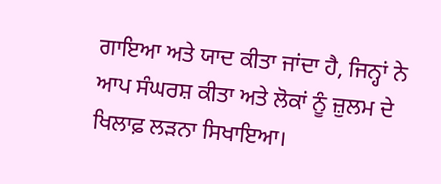ਗਾਇਆ ਅਤੇ ਯਾਦ ਕੀਤਾ ਜਾਂਦਾ ਹੈ, ਜਿਨ੍ਹਾਂ ਨੇ ਆਪ ਸੰਘਰਸ਼ ਕੀਤਾ ਅਤੇ ਲੋਕਾਂ ਨੂੰ ਜ਼ੁਲਮ ਦੇ ਖਿਲਾਫ਼ ਲੜਨਾ ਸਿਖਾਇਆ।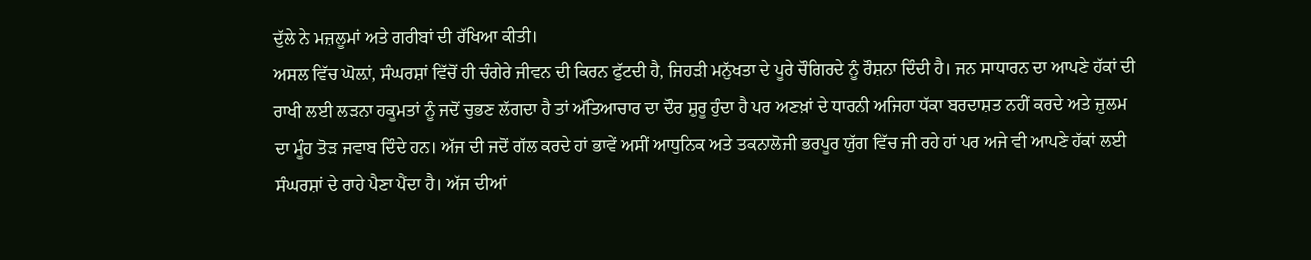ਦੁੱਲੇ ਨੇ ਮਜ਼ਲੂਮਾਂ ਅਤੇ ਗਰੀਬਾਂ ਦੀ ਰੱਖਿਆ ਕੀਤੀ।
ਅਸਲ ਵਿੱਚ ਘੋਲ਼ਾਂ, ਸੰਘਰਸ਼ਾਂ ਵਿੱਚੋਂ ਹੀ ਚੰਗੇਰੇ ਜੀਵਨ ਦੀ ਕਿਰਨ ਫੁੱਟਦੀ ਹੈ, ਜਿਹੜੀ ਮਨੁੱਖਤਾ ਦੇ ਪੂਰੇ ਚੌਗਿਰਦੇ ਨੂੰ ਰੌਸ਼ਨਾ ਦਿੰਦੀ ਹੈ। ਜਨ ਸਾਧਾਰਨ ਦਾ ਆਪਣੇ ਹੱਕਾਂ ਦੀ ਰਾਖੀ ਲਈ ਲੜਨਾ ਹਕੂਮਤਾਂ ਨੂੰ ਜਦੋਂ ਚੁਭਣ ਲੱਗਦਾ ਹੈ ਤਾਂ ਅੱਤਿਆਚਾਰ ਦਾ ਦੌਰ ਸ਼ੁਰੂ ਹੁੰਦਾ ਹੈ ਪਰ ਅਣਖ਼ਾਂ ਦੇ ਧਾਰਨੀ ਅਜਿਹਾ ਧੱਕਾ ਬਰਦਾਸ਼ਤ ਨਹੀਂ ਕਰਦੇ ਅਤੇ ਜ਼ੁਲਮ ਦਾ ਮੂੰਹ ਤੋੜ ਜਵਾਬ ਦਿੰਦੇ ਹਨ। ਅੱਜ ਦੀ ਜਦੋਂ ਗੱਲ ਕਰਦੇ ਹਾਂ ਭਾਵੇਂ ਅਸੀਂ ਆਧੁਨਿਕ ਅਤੇ ਤਕਨਾਲੋਜੀ ਭਰਪੂਰ ਯੁੱਗ ਵਿੱਚ ਜੀ ਰਹੇ ਹਾਂ ਪਰ ਅਜੇ ਵੀ ਆਪਣੇ ਹੱਕਾਂ ਲਈ ਸੰਘਰਸ਼ਾਂ ਦੇ ਰਾਹੇ ਪੈਣਾ ਪੈਂਦਾ ਹੈ। ਅੱਜ ਦੀਆਂ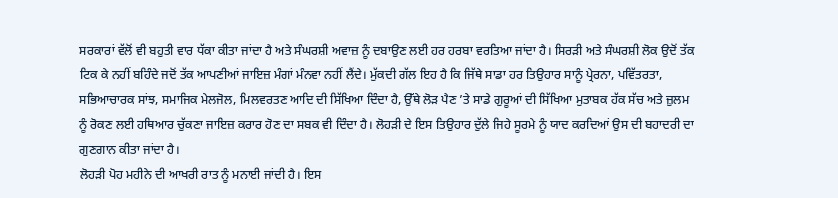ਸਰਕਾਰਾਂ ਵੱਲੋਂ ਵੀ ਬਹੁਤੀ ਵਾਰ ਧੱਕਾ ਕੀਤਾ ਜਾਂਦਾ ਹੈ ਅਤੇ ਸੰਘਰਸ਼ੀ ਅਵਾਜ਼ ਨੂੰ ਦਬਾਉਣ ਲਈ ਹਰ ਹਰਬਾ ਵਰਤਿਆ ਜਾਂਦਾ ਹੈ। ਸਿਰੜੀ ਅਤੇ ਸੰਘਰਸ਼ੀ ਲੋਕ ਉਦੋਂ ਤੱਕ ਟਿਕ ਕੇ ਨਹੀਂ ਬਹਿੰਦੇ ਜਦੋਂ ਤੱਕ ਆਪਣੀਆਂ ਜਾਇਜ਼ ਮੰਗਾਂ ਮੰਨਵਾ ਨਹੀਂ ਲੈਂਦੇ। ਮੁੱਕਦੀ ਗੱਲ ਇਹ ਹੈ ਕਿ ਜਿੱਥੇ ਸਾਡਾ ਹਰ ਤਿਉਹਾਰ ਸਾਨੂੰ ਪ੍ਰੇਰਨਾ, ਪਵਿੱਤਰਤਾ, ਸਭਿਆਚਾਰਕ ਸਾਂਝ, ਸਮਾਜਿਕ ਮੇਲਜੋਲ, ਮਿਲਵਰਤਣ ਆਦਿ ਦੀ ਸਿੱਖਿਆ ਦਿੰਦਾ ਹੈ, ਉੱਥੇ ਲੋੜ ਪੈਣ ’ਤੇ ਸਾਡੇ ਗੁਰੂਆਂ ਦੀ ਸਿੱਖਿਆ ਮੁਤਾਬਕ ਹੱਕ ਸੱਚ ਅਤੇ ਜ਼ੁਲਮ ਨੂੰ ਰੋਕਣ ਲਈ ਹਥਿਆਰ ਚੁੱਕਣਾ ਜਾਇਜ਼ ਕਰਾਰ ਹੋਣ ਦਾ ਸਬਕ ਵੀ ਦਿੰਦਾ ਹੈ। ਲੋਹੜੀ ਦੇ ਇਸ ਤਿਉਹਾਰ ਦੁੱਲੇ ਜਿਹੇ ਸੂਰਮੇ ਨੂੰ ਯਾਦ ਕਰਦਿਆਂ ਉਸ ਦੀ ਬਹਾਦਰੀ ਦਾ ਗੁਣਗਾਨ ਕੀਤਾ ਜਾਂਦਾ ਹੈ।
ਲੋਹੜੀ ਪੋਹ ਮਹੀਨੇ ਦੀ ਆਖਰੀ ਰਾਤ ਨੂੰ ਮਨਾਈ ਜਾਂਦੀ ਹੈ। ਇਸ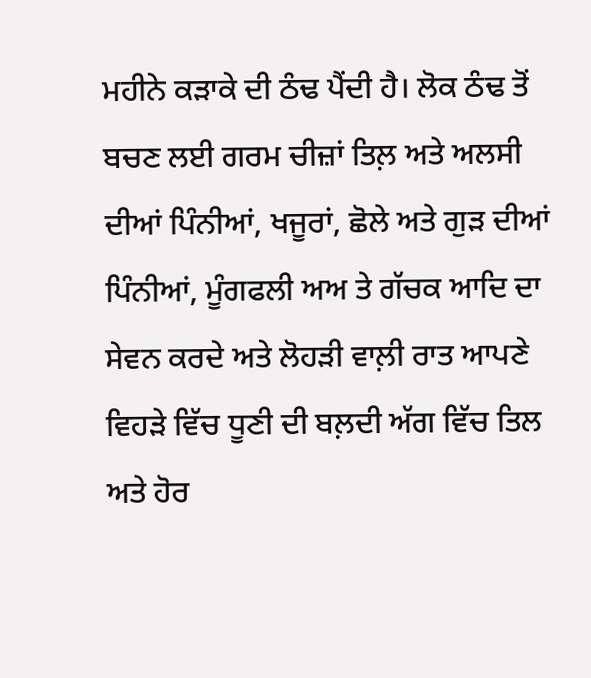ਮਹੀਨੇ ਕੜਾਕੇ ਦੀ ਠੰਢ ਪੈਂਦੀ ਹੈ। ਲੋਕ ਠੰਢ ਤੋਂ ਬਚਣ ਲਈ ਗਰਮ ਚੀਜ਼ਾਂ ਤਿਲ਼ ਅਤੇ ਅਲਸੀ ਦੀਆਂ ਪਿੰਨੀਆਂ, ਖਜੂਰਾਂ, ਛੋਲੇ ਅਤੇ ਗੁੜ ਦੀਆਂ ਪਿੰਨੀਆਂ, ਮੂੰਗਫਲੀ ਅਅ ਤੇ ਗੱਚਕ ਆਦਿ ਦਾ ਸੇਵਨ ਕਰਦੇ ਅਤੇ ਲੋਹੜੀ ਵਾਲ਼ੀ ਰਾਤ ਆਪਣੇ ਵਿਹੜੇ ਵਿੱਚ ਧੂਣੀ ਦੀ ਬਲ਼ਦੀ ਅੱਗ ਵਿੱਚ ਤਿਲ ਅਤੇ ਹੋਰ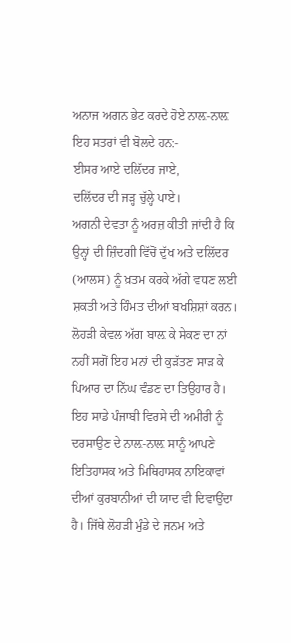ਅਨਾਜ ਅਗਨ ਭੇਟ ਕਰਦੇ ਹੋਏ ਨਾਲ਼-ਨਾਲ਼ ਇਹ ਸਤਰਾਂ ਵੀ ਬੋਲਦੇ ਹਨ:-
ਈਸਰ ਆਏ ਦਲਿੱਦਰ ਜਾਏ,
ਦਲਿੱਦਰ ਦੀ ਜੜ੍ਹ ਚੁੱਲ੍ਹੇ ਪਾਏ।
ਅਗਨੀ ਦੇਵਤਾ ਨੂੰ ਅਰਜ਼ ਕੀਤੀ ਜਾਂਦੀ ਹੈ ਕਿ ਉਨ੍ਹਾਂ ਦੀ ਜ਼ਿੰਦਗੀ ਵਿੱਚੋਂ ਦੁੱਖ ਅਤੇ ਦਲਿੱਦਰ (ਆਲਸ) ਨੂੰ ਖ਼ਤਮ ਕਰਕੇ ਅੱਗੇ ਵਧਣ ਲਈ ਸ਼ਕਤੀ ਅਤੇ ਹਿੰਮਤ ਦੀਆਂ ਬਖਸ਼ਿਸ਼ਾਂ ਕਰਨ। ਲੋਹੜੀ ਕੇਵਲ ਅੱਗ ਬਾਲ਼ ਕੇ ਸੇਕਣ ਦਾ ਨਾਂ ਨਹੀਂ ਸਗੋਂ ਇਹ ਮਨਾਂ ਦੀ ਕੁੜੱਤਣ ਸਾੜ ਕੇ ਪਿਆਰ ਦਾ ਨਿੱਘ ਵੰਡਣ ਦਾ ਤਿਉਹਾਰ ਹੈ। ਇਹ ਸਾਡੇ ਪੰਜਾਬੀ ਵਿਰਸੇ ਦੀ ਅਮੀਰੀ ਨੂੰ ਦਰਸਾਉਣ ਦੇ ਨਾਲ਼-ਨਾਲ਼ ਸਾਨੂੰ ਆਪਣੇ ਇਤਿਹਾਸਕ ਅਤੇ ਮਿਥਿਹਾਸਕ ਨਾਇਕਾਵਾਂ ਦੀਆਂ ਕੁਰਬਾਨੀਆਂ ਦੀ ਯਾਦ ਵੀ ਦਿਵਾਉਂਦਾ ਹੈ। ਜਿੱਥੇ ਲੋਹੜੀ ਮੁੰਡੇ ਦੇ ਜਨਮ ਅਤੇ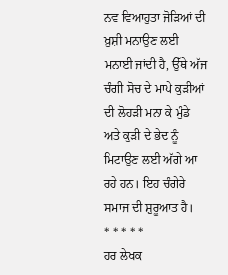ਨਵ ਵਿਆਹੁਤਾ ਜੋੜਿਆਂ ਦੀ ਖ਼ੁਸ਼ੀ ਮਨਾਉਣ ਲਈ ਮਨਾਈ ਜਾਂਦੀ ਹੈ, ਉੱਥੇ ਅੱਜ ਚੰਗੀ ਸੋਚ ਦੇ ਮਾਪੇ ਕੁੜੀਆਂ ਦੀ ਲੋਹੜੀ ਮਨਾ ਕੇ ਮੁੰਡੇ ਅਤੇ ਕੁੜੀ ਦੇ ਭੇਦ ਨੂੰ ਮਿਟਾਉਣ ਲਈ ਅੱਗੇ ਆ ਰਹੇ ਹਨ। ਇਹ ਚੰਗੇਰੇ ਸਮਾਜ ਦੀ ਸ਼ੁਰੂਆਤ ਹੈ।
* * * * *
ਹਰ ਲੇਖਕ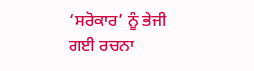‘ਸਰੋਕਾਰ’ ਨੂੰ ਭੇਜੀ ਗਈ ਰਚਨਾ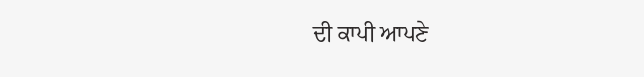ਦੀ ਕਾਪੀ ਆਪਣੇ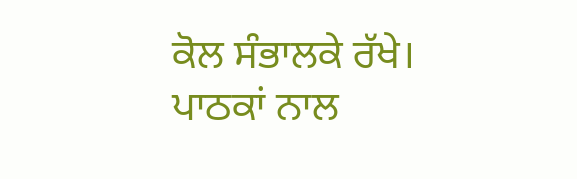ਕੋਲ ਸੰਭਾਲਕੇ ਰੱਖੇ।
ਪਾਠਕਾਂ ਨਾਲ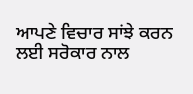ਆਪਣੇ ਵਿਚਾਰ ਸਾਂਝੇ ਕਰਨ ਲਈ ਸਰੋਕਾਰ ਨਾਲ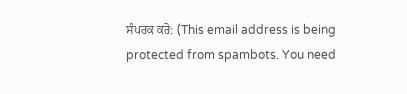ਸੰਪਰਕ ਕਰੋ: (This email address is being protected from spambots. You need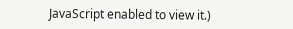JavaScript enabled to view it.)